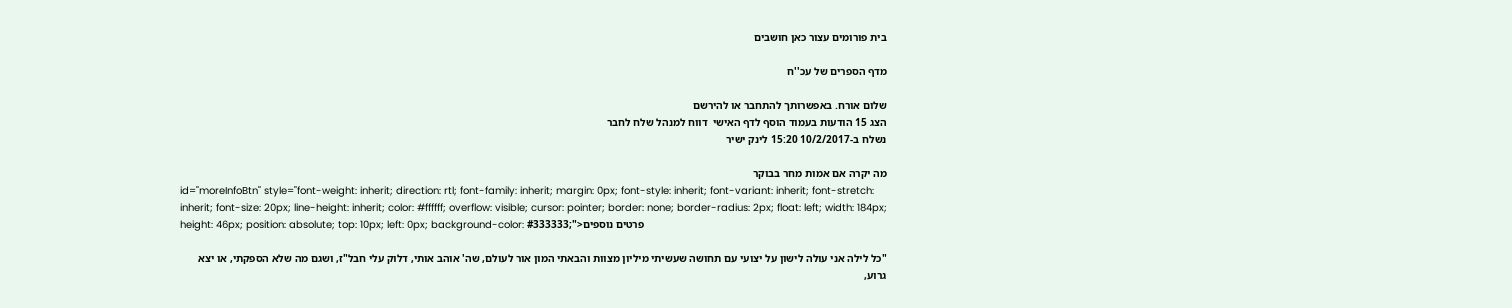בית פורומים עצור כאן חושבים

מדף הספרים של עכ''ח

שלום אורח. באפשרותך להתחבר או להירשם
הצג 15 הודעות בעמוד הוסף לדף האישי  דווח למנהל שלח לחבר
נשלח ב-10/2/2017 15:20 לינק ישיר

מה יקרה אם אמות מחר בבוקר
id="moreInfoBtn" style="font-weight: inherit; direction: rtl; font-family: inherit; margin: 0px; font-style: inherit; font-variant: inherit; font-stretch: inherit; font-size: 20px; line-height: inherit; color: #ffffff; overflow: visible; cursor: pointer; border: none; border-radius: 2px; float: left; width: 184px; height: 46px; position: absolute; top: 10px; left: 0px; background-color: #333333;">פרטים נוספים

"כל לילה אני עולה לישון על יצועי עם תחושה שעשיתי מיליון מצוות והבאתי המון אור לעולם, שה' אוהב אותי, דלוק עלי חבל"ז, ושגם מה שלא הספקתי, או יצא גרוע,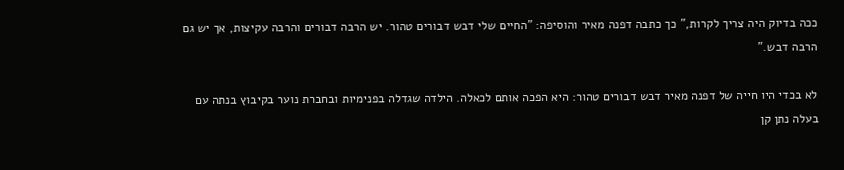ככה בדיוק היה צריך לקרות," כך כתבה דפנה מאיר והוסיפה: "החיים שלי דבש דבורים טהור. יש הרבה דבורים והרבה עקיצות, אך יש גם הרבה דבש."

לא בכדי היו חייה של דפנה מאיר דבש דבורים טהור: היא הפכה אותם לכאלה. הילדה שגדלה בפנימיות ובחברת נוער בקיבוץ בנתה עם בעלה נתן קן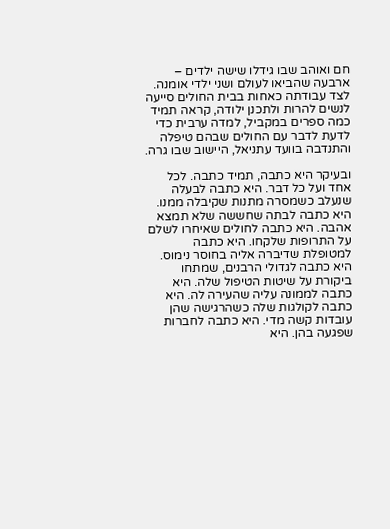חם ואוהב שבו גידלו שישה ילדים – ארבעה שהביאו לעולם ושני ילדי אומנה. לצד עבודתה כאחות בבית החולים סייעה לנשים להרות ולתכנן ילודה, קראה תמיד כמה ספרים במקביל, למדה ערבית כדי לדעת לדבר עם החולים שבהם טיפלה והתנדבה בוועד עתניאל, היישוב שבו גרה.

ובעיקר היא כתבה, תמיד כתבה. לכל אחד ועל כל דבר. היא כתבה לבעלה שנעלב כשמסרה מתנות שקיבלה ממנו. היא כתבה לבתה שחששה שלא תמצא אהבה. היא כתבה לחולים שאיחרו לשלם על התרופות שלקחו. היא כתבה למטופלת שדיברה אליה בחוסר נימוס. היא כתבה לגדולי הרבנים, שמתחו ביקורת על שיטות הטיפול שלה. היא כתבה לממונה עליה שהעירה לה. היא כתבה לקולגות שלה כשהרגישה שהן עובדות קשה מדי. היא כתבה לחברות שפגעה בהן. היא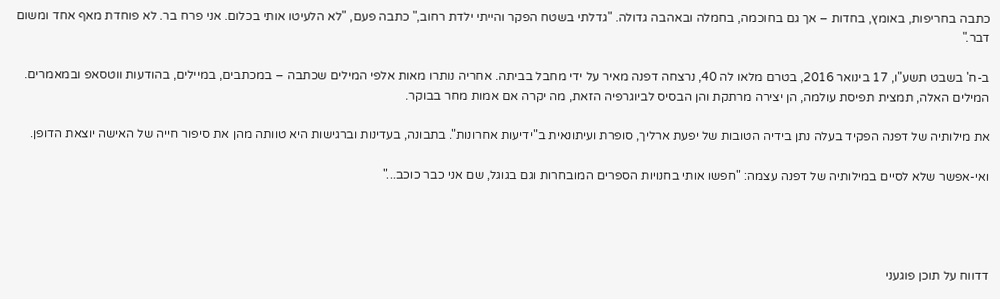כתבה בחריפות, באומץ, בחדות – אך גם בחוכמה, בחמלה ובאהבה גדולה. "גדלתי בשטח הפקר והייתי ילדת רחוב," כתבה פעם, "לא הלעיטו אותי בכלום. אני פרח בר. לא פוחדת מאף אחד ומשום דבר."

ב-ח' בשבט תשע"ו, 17 בינואר 2016, בטרם מלאו לה 40, נרצחה דפנה מאיר על ידי מחבל בביתה. אחריה נותרו מאות אלפי המילים שכתבה – במכתבים, במיילים, בהודעות ווטסאפ ובמאמרים. המילים האלה, תמצית תפיסת עולמה, הן יצירה מרתקת והן הבסיס לביוגרפיה הזאת, מה יקרה אם אמות מחר בבוקר.

את מילותיה של דפנה הפקיד בעלה נתן בידיה הטובות של יפעת ארליך, סופרת ועיתונאית ב"ידיעות אחרונות". בתבונה, בעדינות וברגישות היא טוותה מהן את סיפור חייה של האישה יוצאת הדופן.

ואי-אפשר שלא לסיים במילותיה של דפנה עצמה: "חפשו אותי בחנויות הספרים המובחרות וגם בגוגל, שם אני כבר כוכב..."




דדווח על תוכן פוגעני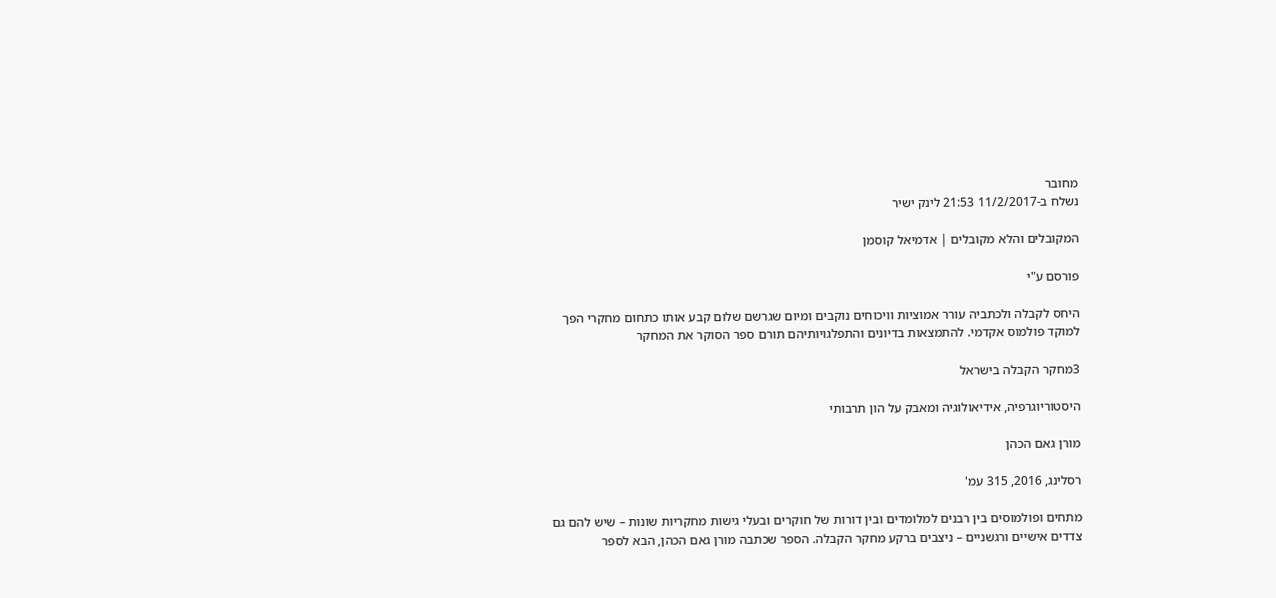מחובר
נשלח ב-11/2/2017 21:53 לינק ישיר

המקובלים והלא מקובלים | אדמיאל קוסמן

פורסם ע"י

היחס לקבלה ולכתביה עורר אמוציות וויכוחים נוקבים ומיום שגרשם שלום קבע אותו כתחום מחקרי הפך למוקד פולמוס אקדמי. להתמצאות בדיונים והתפלגויותיהם תורם ספר הסוקר את המחקר

3מחקר הקבלה בישראל

היסטוריוגרפיה, אידיאולוגיה ומאבק על הון תרבותי

מורן גאם הכהן

רסלינג, 2016, 315 עמ'

מתחים ופולמוסים בין רבנים למלומדים ובין דורות של חוקרים ובעלי גישות מחקריות שונות – שיש להם גם צדדים אישיים ורגשניים – ניצבים ברקע מחקר הקבלה. הספר שכתבה מורן גאם הכהן, הבא לספר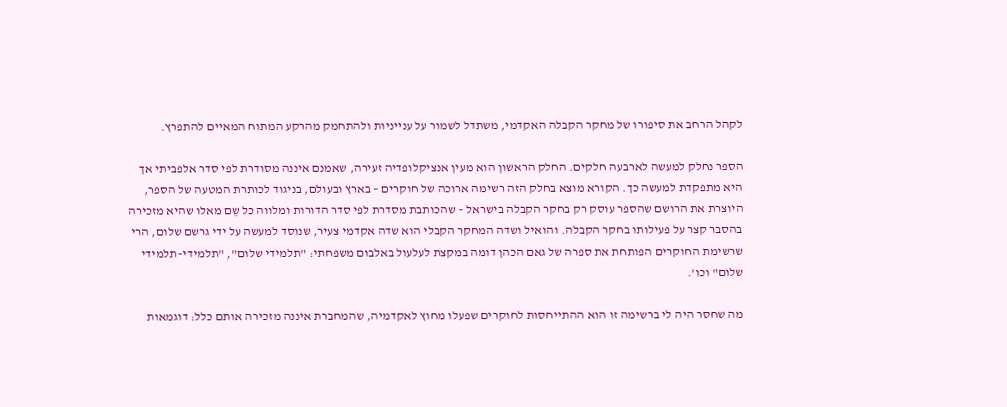לקהל הרחב את סיפורו של מחקר הקבלה האקדמי, משתדל לשמור על ענייניות ולהתחמק מהרקע המתוח המאיים להתפרץ.

הספר נחלק למעשה לארבעה חלקים. החלק הראשון הוא מעין אנציקלופדיה זעירה, שאמנם איננה מסודרת לפי סדר אלפביתי אך היא מתפקדת למעשה כך. הקורא מוצא בחלק הזה רשימה ארוכה של חוקרים – בארץ ובעולם, בניגוד לכותרת המטעה של הספר, היוצרת את הרושם שהספר עוסק רק בחקר הקבלה בישראל – שהכותבת מסדרת לפי סדר הדורות ומלווה כל שֵם מאלו שהיא מזכירה בהסבר קצר על פעילותו בחקר הקבלה. והואיל ושדה המחקר הקבלי הוא שדה אקדמי צעיר, שנוסד למעשה על ידי גרשם שלום, הרי שרשימת החוקרים הפותחת את ספרה של גאם הכהן דומה במקצת לעלעול באלבום משפחתי: "תלמידי שלום", "תלמידי–תלמידי שלום" וכו'.

מה שחסר היה לי ברשימה זו הוא ההתייחסות לחוקרים שפעלו מחוץ לאקדמיה, שהמחברת איננה מזכירה אותם כלל: דוגמאות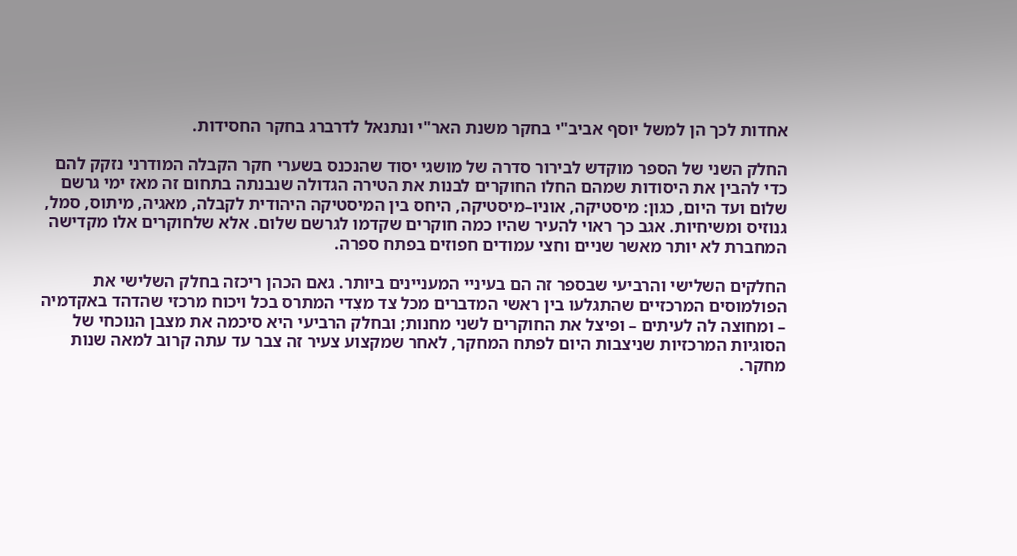אחדות לכך הן למשל יוסף אביב"י בחקר משנת האר"י ונתנאל לדרברג בחקר החסידות.

החלק השני של הספר מוקדש לבירור סדרה של מושגי יסוד שהנכנס בשערי חקר הקבלה המודרני נזקק להם כדי להבין את היסודות שמהם החלו החוקרים לבנות את הטירה הגדולה שנבנתה בתחום זה מאז ימי גרשם שלום ועד היום, כגון: מיסטיקה, אוניו–מיסטיקה, היחס בין המיסטיקה היהודית לקבלה, מאגיה, מיתוס, סמל, גנוזיס ומשיחיות. אגב כך ראוי להעיר שהיו כמה חוקרים שקדמו לגרשם שלום. אלא שלחוקרים אלו מקדישה המחברת לא יותר מאשר שניים וחצי עמודים חפוזים בפתח ספרה.

החלקים השלישי והרביעי שבספר זה הם בעיניי המעניינים ביותר. גאם הכהן ריכזה בחלק השלישי את הפולמוסים המרכזיים שהתגלעו בין ראשי המדברים מכל צד מצִדי המתרס בכל ויכוח מרכזי שהדהד באקדמיה – ומחוצה לה לעיתים – ופיצל את החוקרים לשני מחנות; ובחלק הרביעי היא סיכמה את מצבן הנוכחי של הסוגיות המרכזיות שניצבות היום לפתח המחקר, לאחר שמקצוע צעיר זה צבר עד עתה קרוב למאה שנות מחקר.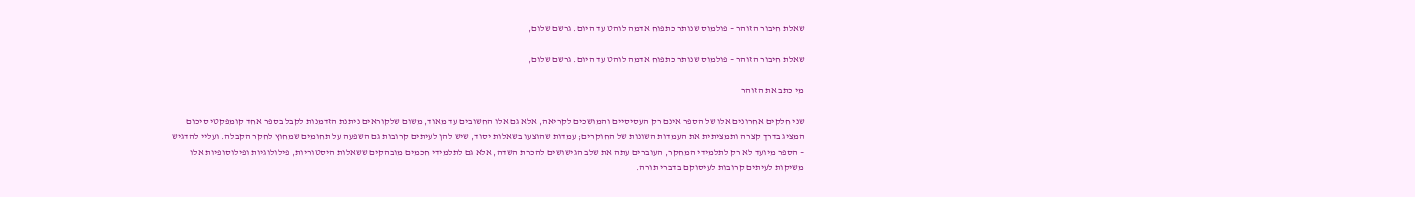שאלת חיבור הזוהר – פולמוס שנותר כתפוח אדמה לוהט עד היום. גרשם שלום,

שאלת חיבור הזוהר – פולמוס שנותר כתפוח אדמה לוהט עד היום. גרשם שלום,

מי כתב את הזוהר

שני חלקים אחרונים אלו של הספר אינם רק העסיסיים והמושכים לקריאה, אלא גם אלו החשובים עד מאוד, משום שלקוראים ניתנת הזדמנות לקבל בספר אחד קומפקטי סיכום המציג בדרך קצרה ותמציתית את העמדות השונות של החוקרים; עמדות שהוצעו בשאלות יסוד, שיש להן לעיתים קרובות גם השפעה על תחומים שמחוץ לחקר הקבלה. ועליי להדגיש – הספר מיועד לא רק לתלמידי המחקר, העוברים עתה את שלב הגישושים להכרת השדה, אלא גם לתלמידי חכמים מובהקים ששאלות היסטוריות, פילולוגיות ופילוסופיות אלו משיקות לעיתים קרובות לעיסוקם בדברי תורה.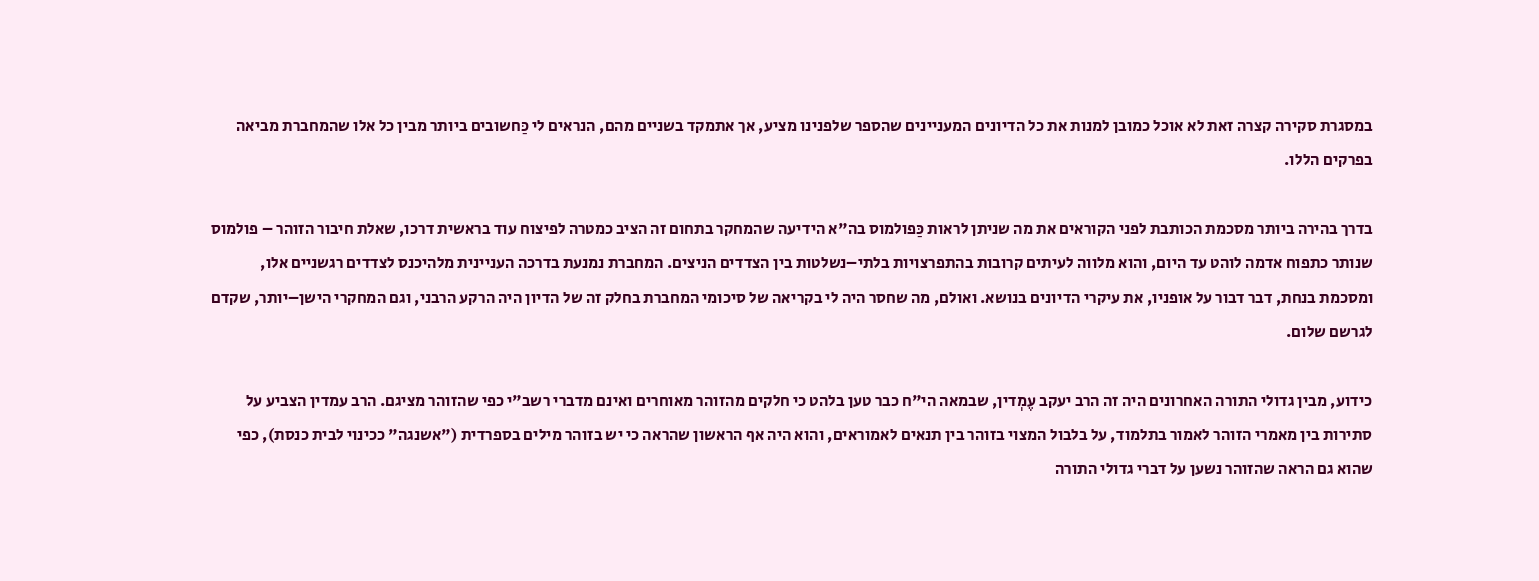במסגרת סקירה קצרה זאת לא אוכל כמובן למנות את כל הדיונים המעניינים שהספר שלפנינו מציע, אך אתמקד בשניים מהם, הנראים לי כַּחשובים ביותר מבין כל אלו שהמחברת מביאה בפרקים הללו.

בדרך בהירה ביותר מסכמת הכותבת לפני הקוראים את מה שניתן לראות כַּפולמוס בה"א הידיעה שהמחקר בתחום זה הציב כמטרה לפיצוח עוד בראשית דרכו, שאלת חיבור הזוהר – פולמוס שנותר כתפוח אדמה לוהט עד היום, והוא מלווה לעיתים קרובות בהתפרצויות בלתי–נשלטות בין הצדדים הניצים. המחברת נמנעת בדרכה העניינית מלהיכנס לצדדים רגשניים אלו, ומסכמת בנחת, דבר דבור על אופניו, את עיקרי הדיונים בנושא. ואולם, מה שחסר היה לי בקריאה של סיכומי המחברת בחלק זה של הדיון היה הרקע הרבני, וגם המחקרי הישן–יותר, שקדם לגרשם שלום.

כידוע, מבין גדולי התורה האחרונים היה זה הרב יעקב עֶמְדין, שבמאה הי"ח כבר טען בלהט כי חלקים מהזוהר מאוחרים ואינם מדברי רשב"י כפי שהזוהר מציגם. הרב עמדין הצביע על סתירות בין מאמרי הזוהר לאמור בתלמוד, על בלבול המצוי בזוהר בין תנאים לאמוראים, והוא היה אף הראשון שהראה כי יש בזוהר מילים בספרדית ("אשנגה" ככינוי לבית כנסת), כפי שהוא גם הראה שהזוהר נשען על דברי גדולי התורה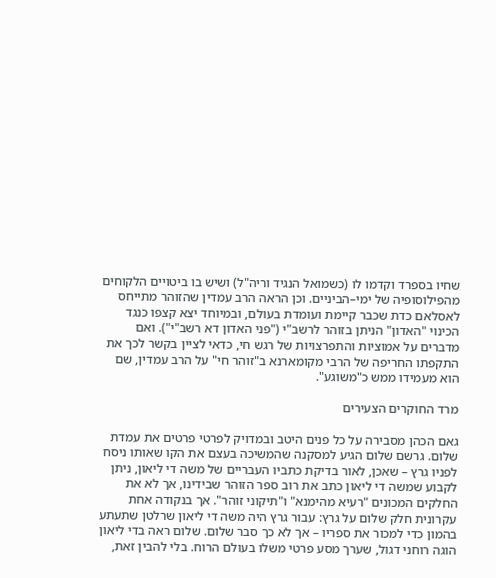שחיו בספרד וקדמו לו (כשמואל הנגיד וריה"ל) ושיש בו ביטויים הלקוחים מהפילוסופיה של ימי–הביניים. וכן הראה הרב עמדין שהזוהר מתייחס לאסלאם כדת שכבר קיימת ועומדת בעולם, ובמיוחד יצא קצפו כנגד הכינוי "האדון" הניתן בזוהר לרשב"י ("פני האדון דא רשב"י"). ואם מדברים על אמוציות והתפרצויות של רגש חי, כדאי לציין בקשר לכך את התקפתו החריפה של הרבי מקומארנא ב"זוהר חי" על הרב עמדין, שם הוא מעמידו ממש כ"משוגע".

מרד החוקרים הצעירים

גאם הכהן מסבירה על כל פנים היטב ובמדויק לפרטי פרטים את עמדת שלום. גרשם שלום הגיע למסקנה שהמשיכה בעצם את הקו שאותו ניסח לפניו גרץ – שאכן, לאור בדיקת כתביו העבריים של משה די ליאון, ניתן לקבוע שמשה די ליאון כתב את רוב ספר הזוהר שבידינו, אך לא את החלקים המכונים "רעיא מהימנא" ו"תיקוני זוהר". אך בנקודה אחת עקרונית חלק שלום על גרץ: עבור גרץ היה משה די ליאון שרלטן שתעתע בהמון כדי למכור את ספריו – אך לא כך סבר שלום. שלום ראה בדי ליאון הוגה רוחני דגול, שערך מסע פרטי משלו בעולם הרוח. בלי להבין זאת,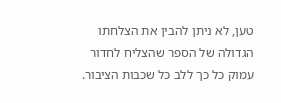טען, לא ניתן להבין את הצלחתו הגדולה של הספר שהצליח לחדור עמוק כל כך ללב כל שכבות הציבור.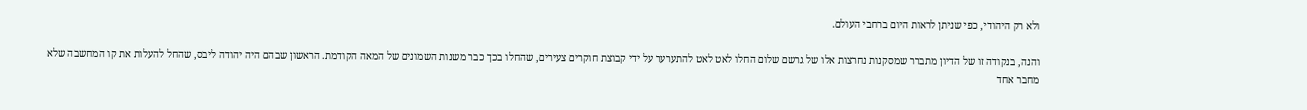ולא רק היהודי, כפי שניתן לראות היום ברחבי העולם.

והנה, בנקודה זו של הדיון מתברר שמסקנות נחרצות אלו של גרשם שלום החלו לאט לאט להתערער על ידי קבוצת חוקרים צעירים, שהחלו בכך כבר משנות השמונים של המאה הקודמת. הראשון שבהם היה יהודה ליבס, שהחל להעלות את קו המחשבה שלא מחבר אחד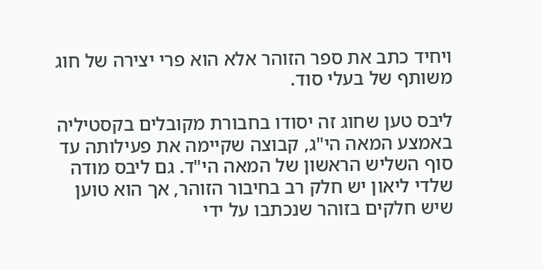ויחיד כתב את ספר הזוהר אלא הוא פרי יצירה של חוג משותף של בעלי סוד.

ליבס טען שחוג זה יסודו בחבורת מקובלים בקסטיליה באמצע המאה הי"ג, קבוצה שקיימה את פעילותה עד סוף השליש הראשון של המאה הי"ד. גם ליבס מודה שלדי ליאון יש חלק רב בחיבור הזוהר, אך הוא טוען שיש חלקים בזוהר שנכתבו על ידי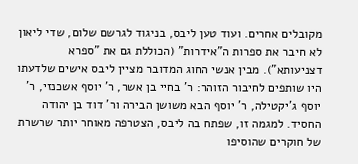מקובלים אחרים. ועוד טען ליבס, בניגוד לגרשם שלום, שדי ליאון לא חיבר את ספרות ה"אידרות" (הכוללת גם את "ספרא דצניעותא"). מבין אנשי החוג המדובר מציין ליבס אישים שלדעתו היו שותפים לחיבור הזוהר: ר' בחיי בן אשר, ר' יוסף אשכנזי, ר' יוסף ג'יקטילה, ר' יוסף הבא משושן הבירה ור' דוד בן יהודה החסיד. למגמה זו, שפתח בה ליבס, הצטרפה מאוחר יותר שרשרת של חוקרים שהוסיפו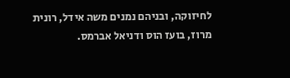לחיזוקה, ובניהם נמנים משה אידל, רונית מרוז, בועז הוס ודניאל אברמס.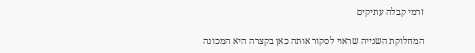זרמי קבלה עתיקים

המחלוקת השנייה שראוי לסקור אותה כאן בקצרה היא המכונה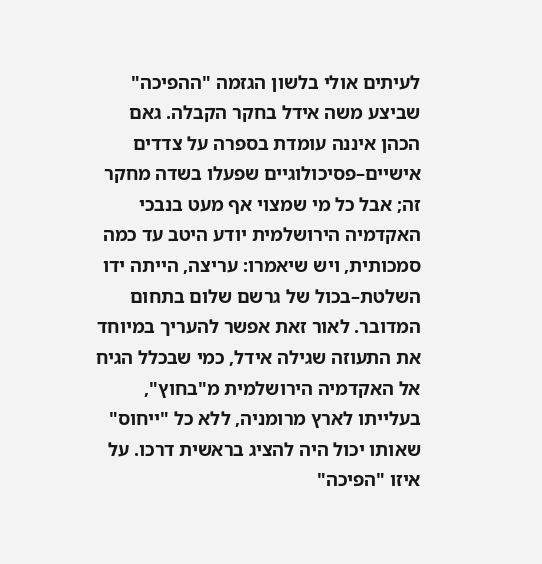לעיתים אולי בלשון הגזמה "ההפיכה" שביצע משה אידל בחקר הקבלה. גאם הכהן איננה עומדת בספרה על צדדים אישיים–פסיכולוגיים שפעלו בשדה מחקר זה; אבל כל מי שמצוי אף מעט בנבכי האקדמיה הירושלמית יודע היטב עד כמה סמכותית, ויש שיאמרו: עריצה, הייתה ידו השלטת–בכול של גרשם שלום בתחום המדובר. לאור זאת אפשר להעריך במיוחד את התעוזה שגילה אידל, כמי שבכלל הגיח אל האקדמיה הירושלמית מ"בחוץ", בעלייתו לארץ מרומניה, ללא כל "ייחוס" שאותו יכול היה להציג בראשית דרכו. על איזו "הפיכה"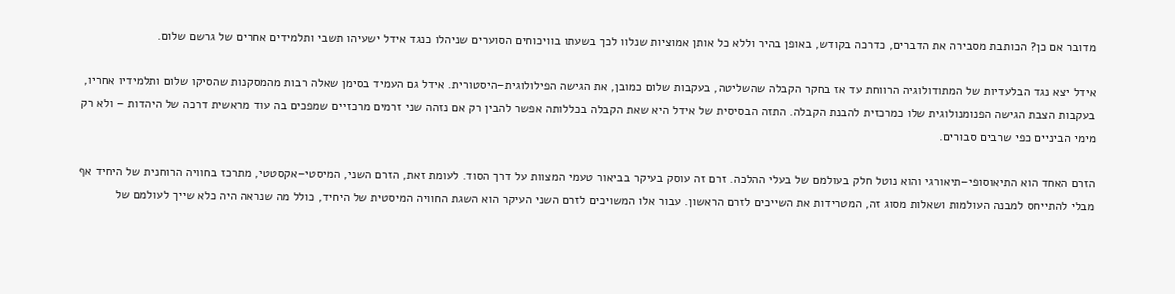מדובר אם כן? הכותבת מסבירה את הדברים, כדרכה בקודש, באופן בהיר וללא כל אותן אמוציות שנלוו לכך בשעתו בוויכוחים הסוערים שניהלו כנגד אידל ישעיהו תשבי ותלמידים אחרים של גרשם שלום.

אידל יצא נגד הבלעדיות של המתודולוגיה הרווחת עד אז בחקר הקבלה שהשליטה, בעקבות שלום כמובן, את הגישה הפילולוגית–היסטורית. אידל גם העמיד בסימן שאלה רבות מהמסקנות שהסיקו שלום ותלמידיו אחריו, בעקבות הצבת הגישה הפנומנולוגית שלו כמרכזית להבנת הקבלה. התזה הבסיסית של אידל היא שאת הקבלה בכללותה אפשר להבין רק אם נזהה שני זרמים מרכזיים שמפכים בה עוד מראשית דרכה של היהדות – ולא רק מימי הביניים כפי שרבים סבורים.

הזרם האחד הוא התיאוסופי–תיאורגי והוא נוטל חלק בעולמם של בעלי ההלכה. זרם זה עוסק בעיקר בביאור טעמי המצוות על דרך הסוד. לעומת זאת, הזרם השני, המיסטי–אקסטטי, מתרכז בחוויה הרוחנית של היחיד אף מבלי להתייחס למבנה העולמות ושאלות מסוג זה, המטרידות את השייכים לזרם הראשון. עבור אלו המשויכים לזרם השני העיקר הוא השגת החוויה המיסטית של היחיד, כולל מה שנראה היה כלא שייך לעולמם של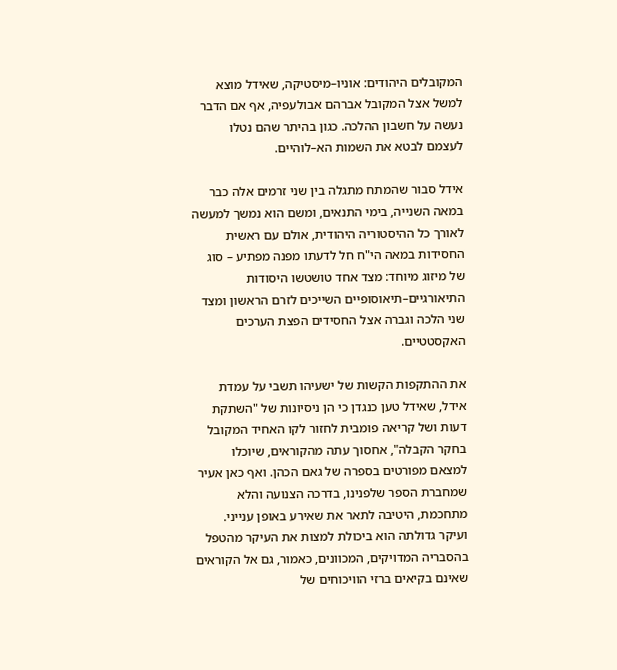המקובלים היהודים: אוניו–מיסטיקה, שאידל מוצא למשל אצל המקובל אברהם אבולעפיה, אף אם הדבר נעשה על חשבון ההלכה. כגון בהיתר שהם נטלו לעצמם לבטא את השמות הא–לוהיים.

אידל סבור שהמתח מתגלה בין שני זרמים אלה כבר במאה השנייה, בימי התנאים, ומשם הוא נמשך למעשה לאורך כל ההיסטוריה היהודית, אולם עם ראשית החסידות במאה הי"ח חל לדעתו מפנה מפתיע – סוג של מיזוג מיוחד: מצד אחד טושטשו היסודות התיאורגיים–תיאוסופיים השייכים לזרם הראשון ומצד שני הלכה וגברה אצל החסידים הפצת הערכים האקסטטיים.

את ההתקפות הקשות של ישעיהו תשבי על עמדת אידל, שאידל טען כנגדן כי הן ניסיונות של "השתקת דעות ושל קריאה פומבית לחזור לקו האחיד המקובל בחקר הקבלה", אחסוך עתה מהקוראים, שיוכלו למצאם מפורטים בספרה של גאם הכהן. ואף כאן אעיר שמחברת הספר שלפנינו, בדרכה הצנועה והלא מתחכמת, היטיבה לתאר את שאירע באופן ענייני. ועיקר גדולתה הוא ביכולת למצות את העיקר מהטפל בהסבריה המדויקים, המכוונים, כאמור, גם אל הקוראים שאינם בקיאים ברזי הוויכוחים של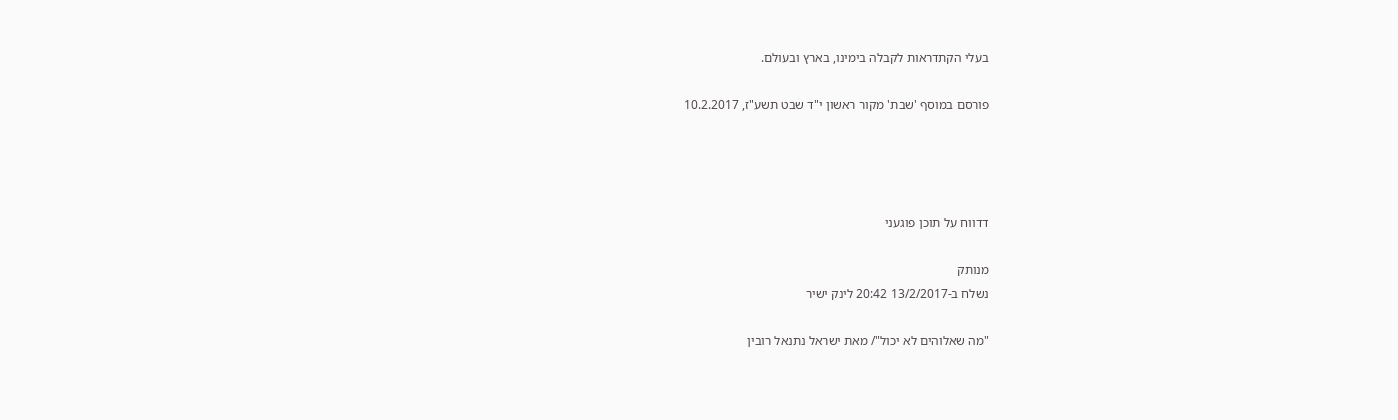בעלי הקתדראות לקבלה בימינו, בארץ ובעולם.

פורסם במוסף 'שבת' מקור ראשון י"ד שבט תשע"ז, 10.2.2017




דדווח על תוכן פוגעני

מנותק
נשלח ב-13/2/2017 20:42 לינק ישיר

"מה שאלוהים לא יכול"/ מאת ישראל נתנאל רובין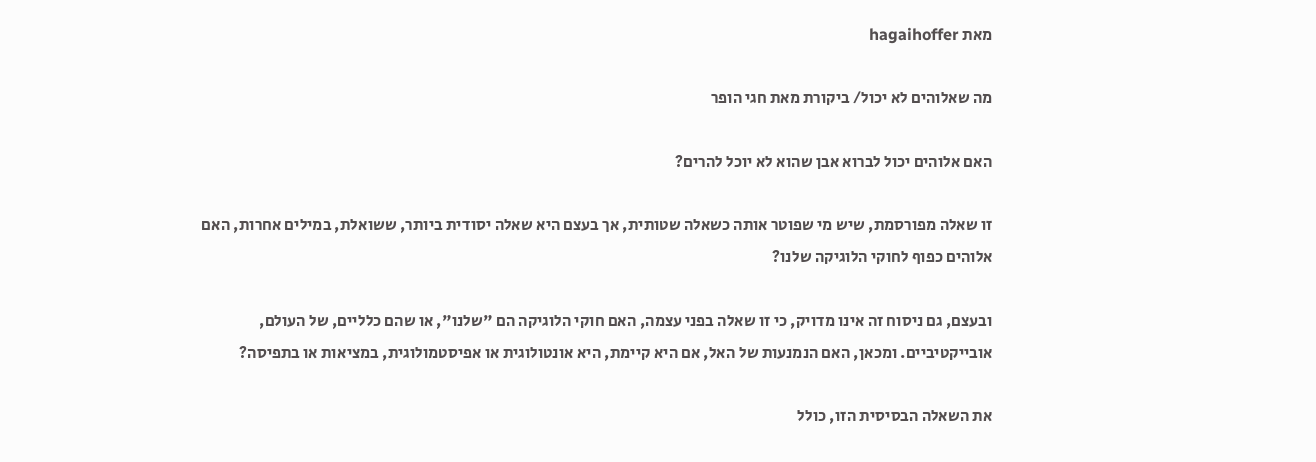מאת hagaihoffer

מה שאלוהים לא יכול/ ביקורת מאת חגי הופר

האם אלוהים יכול לברוא אבן שהוא לא יוכל להרים?

זו שאלה מפורסמת, שיש מי שפוטר אותה כשאלה שטותית, אך בעצם היא שאלה יסודית ביותר, ששואלת, במילים אחרות, האם אלוהים כפוף לחוקי הלוגיקה שלנו?

ובעצם, גם ניסוח זה אינו מדויק, כי זו שאלה בפני עצמה, האם חוקי הלוגיקה הם "שלנו", או שהם כלליים, של העולם, אובייקטיביים. ומכאן, האם הנמנעות של האל, אם היא קיימת, היא אונטולוגית או אפיסטמולוגית, במציאות או בתפיסה?

את השאלה הבסיסית הזו, כולל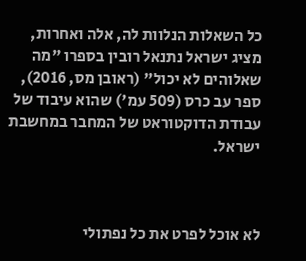כל השאלות הנלוות לה, אלה ואחרות, מציג ישראל נתנאל רובין בספרו "מה שאלוהים לא יכול" (ראובן מס, 2016), ספר עב כרס (509 עמ') שהוא עיבוד של עבודת הדוקטוראט של המחבר במחשבת ישראל.



לא אוכל לפרט את כל נפתולי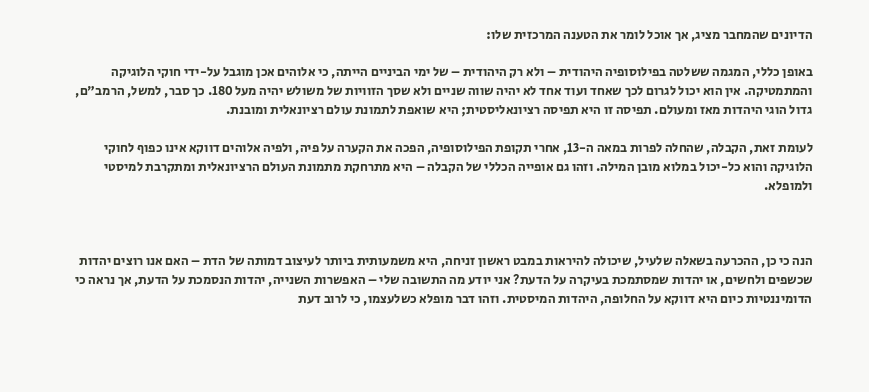הדיונים שהמחבר מציג, אך אוכל לומר את הטענה המרכזית שלו:

באופן כללי, המגמה ששלטה בפילוסופיה היהודית – ולא רק היהודית – של ימי הביניים הייתה, כי אלוהים אכן מוגבל על-ידי חוקי הלוגיקה והמתמטיקה. אין הוא יכול לגרום לכך שאחד ועוד אחד לא יהיה שווה שניים ולא שסך הזוויות של משולש יהיה מעל 180. כך סבר, למשל, הרמב"ם, גדול הוגי היהדות מאז ומעולם. תפיסה זו היא תפיסה רציונאליסטית; היא שואפת לתמונת עולם רציונאלית ומובנת.

לעומת זאת, הקבלה, שהחלה לפרות במאה ה-13, אחרי תקופת הפילוסופיה, הפכה את הקערה על פיה, ולפיה אלוהים דווקא אינו כפוף לחוקי הלוגיקה והוא כל-יכול במלוא מובן המילה. וזהו גם אופייה הכללי של הקבלה – היא מתרחקת מתמונת העולם הרציונאלית ומתקרבת למיסטי ולמופלא.



הנה כי כן, ההכרעה בשאלה שלעיל, שיכולה להיראות במבט ראשון זניחה, היא משמעותית ביותר לעיצוב דמותה של הדת – האם אנו רוצים יהדות שכשפים ולחשים, או יהדות שמסתמכת בעיקרה על הדעת? אני יודע מה התשובה שלי – האפשרות השנייה, יהדות הנסמכת על הדעת, אך נראה כי הדומיננטיות כיום היא דווקא על החלופה, היהדות המיסטית. וזהו דבר מופלא כשלעצמו, כי לרוב דעת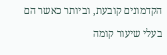הקדמונים קובעת, וביותר כאשר הם בעלי שיעור קומה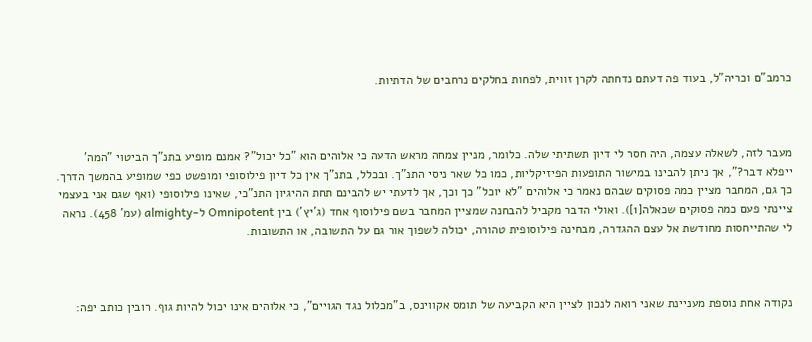כרמב"ם וכריה"ל, בעוד פה דעתם נדחתה לקרן זווית, לפחות בחלקים נרחבים של הדתיות.



מעבר לזה, לשאלה עצמה, היה חסר לי דיון תשתיתי שלה. כלומר, מניין צמחה מראש הדעה כי אלוהים הוא "כל יכול"? אמנם מופיע בתנ"ך הביטוי "המה' ייפלא דבר?", אך ניתן להבינו במישור התופעות הפיזיקליות, כמו כל שאר ניסי התנ"ך. ובכלל, בתנ"ך אין כל דיון פילוסופי ומופשט כפי שמופיע בהמשך הדרך. כך גם, המחבר מציין כמה פסוקים שבהם נאמר כי אלוהים "לא יוכל" כך וכך, אך לדעתי יש להבינם תחת ההיגיון התנ"כי, שאינו פילוסופי (ואף שגם אני בעצמי ציינתי פעם כמה פסוקים שכאלה[1]). ואולי הדבר מקביל להבחנה שמציין המחבר בשם פילוסוף אחד (ג'יץ') בין Omnipotent ל-almighty (עמ' 458). נראה לי שהתייחסות מחודשת אל עצם ההגדרה, מבחינה פילוסופית טהורה, יכולה לשפוך אור גם על התשובה, או התשובות.



נקודה אחת נוספת מעניינת שאני רואה לנכון לציין היא הקביעה של תומס אקווינס, ב"מכלול נגד הגויים", כי אלוהים אינו יכול להיות גוף. רובין כותב יפה: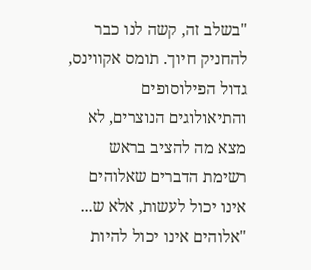"בשלב זה, קשה לנו כבר להחניק חיוך. תומס אקווינס, גדול הפילוסופים והתיאולוגים הנוצרים, לא מצא מה להציב בראש רשימת הדברים שאלוהים אינו יכול לעשות, אלא ש... "אלוהים אינו יכול להיות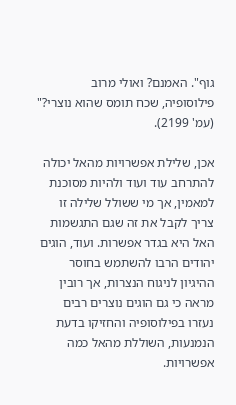גוף". האמנם? ואולי מרוב פילוסופיה, שכח תומס שהוא נוצרי?" (עמ' 2199).

אכן, שלילת אפשרויות מהאל יכולה להתרחב עוד ועוד ולהיות מסוכנת למאמין, אך מי ששולל שלילה זו צריך לקבל את זה שגם התגשמות האל היא בגדר אפשרות. ועוד, הוגים יהודים הרבו להשתמש בחוסר ההיגיון לניגוח הנצרות, אך רובין מראה כי גם הוגים נוצרים רבים נעזרו בפילוסופיה והחזיקו בדעת הנמנעות, השוללת מהאל כמה אפשרויות.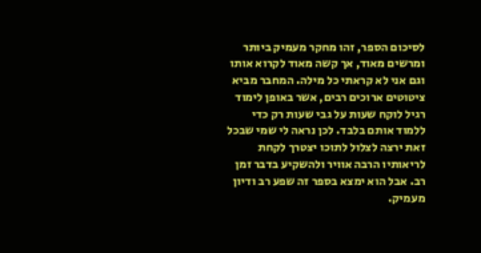לסיכום הספר, זהו מחקר מעמיק ביותר ומרשים מאוד, אך קשה מאוד לקרוא אותו וגם אני לא קראתי כל מילה. המחבר מביא ציטוטים ארוכים רבים, אשר באופן לימוד רגיל לוקח שעות על גבי שעות רק כדי ללמוד אותם בלבד. לכן נראה לי שמי שבכל זאת ירצה לצלול לתוכו יצטרך לקחת לריאותיו הרבה אוויר ולהשקיע בדבר זמן רב. אבל הוא ימצא בספר זה שפע רב ודיון מעמיק.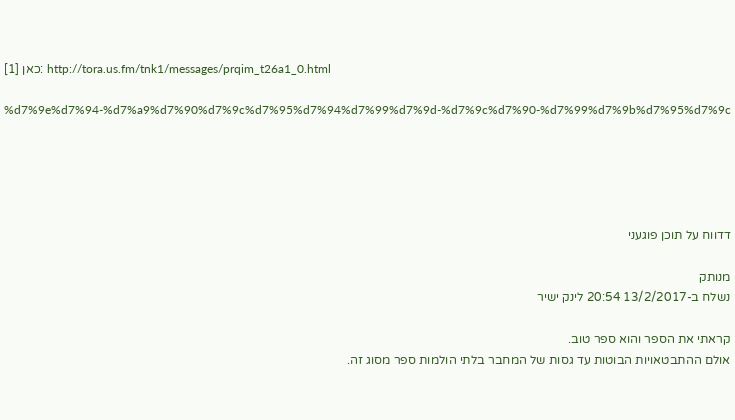[1] כאן: http://tora.us.fm/tnk1/messages/prqim_t26a1_0.html

%d7%9e%d7%94-%d7%a9%d7%90%d7%9c%d7%95%d7%94%d7%99%d7%9d-%d7%9c%d7%90-%d7%99%d7%9b%d7%95%d7%9c





דדווח על תוכן פוגעני

מנותק
נשלח ב-13/2/2017 20:54 לינק ישיר

קראתי את הספר והוא ספר טוב.
אולם ההתבטאויות הבוטות עד גסות של המחבר בלתי הולמות ספר מסוג זה.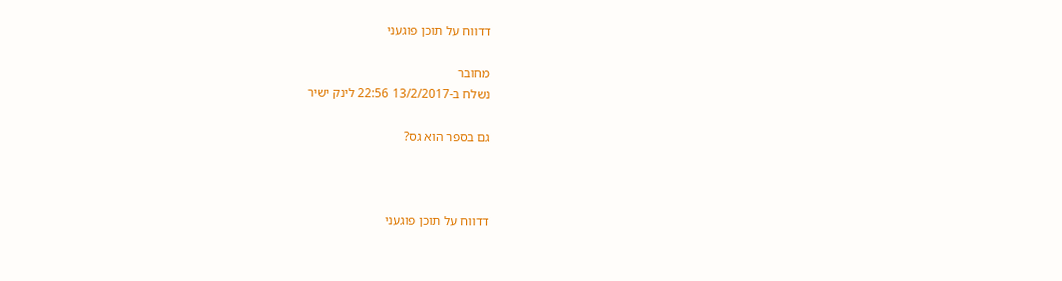דדווח על תוכן פוגעני

מחובר
נשלח ב-13/2/2017 22:56 לינק ישיר

גם בספר הוא גס?



דדווח על תוכן פוגעני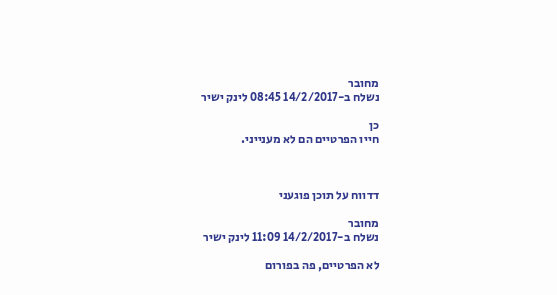מחובר
נשלח ב-14/2/2017 08:45 לינק ישיר

כן
חייו הפרטיים הם לא מענייני.



דדווח על תוכן פוגעני

מחובר
נשלח ב-14/2/2017 11:09 לינק ישיר

לא הפרטיים, פה בפורום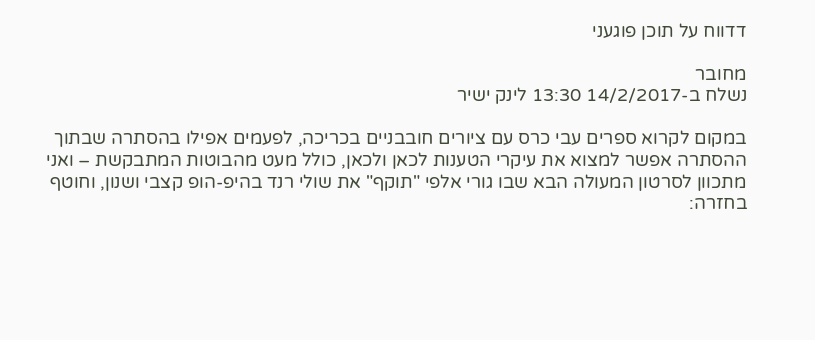דדווח על תוכן פוגעני

מחובר
נשלח ב-14/2/2017 13:30 לינק ישיר

במקום לקרוא ספרים עבי כרס עם ציורים חובבניים בכריכה, לפעמים אפילו בהסתרה שבתוך ההסתרה אפשר למצוא את עיקרי הטענות לכאן ולכאן, כולל מעט מהבוטות המתבקשת – ואני מתכוון לסרטון המעולה הבא שבו גורי אלפי "תוקף" את שולי רנד בהיפ-הופ קצבי ושנון, וחוטף בחזרה: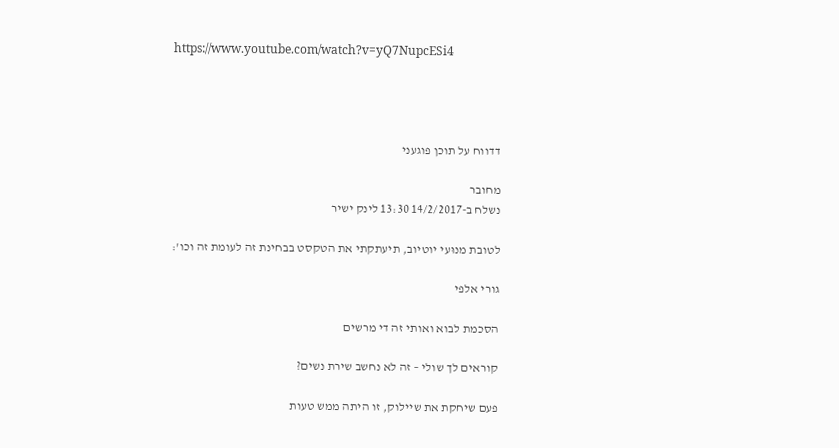https://www.youtube.com/watch?v=yQ7NupcESi4




דדווח על תוכן פוגעני

מחובר
נשלח ב-14/2/2017 13:30 לינק ישיר

לטובת מנוּעי יוטיוב, תיעתקתי את הטקסט בבחינת זה לעומת זה וכו':

גורי אלפי

הסכמת לבוא ואותי זה די מרשים

קוראים לך שולי – זה לא נחשב שירת נשים?

פעם שיחקת את שיילוק, זו היתה ממש טעות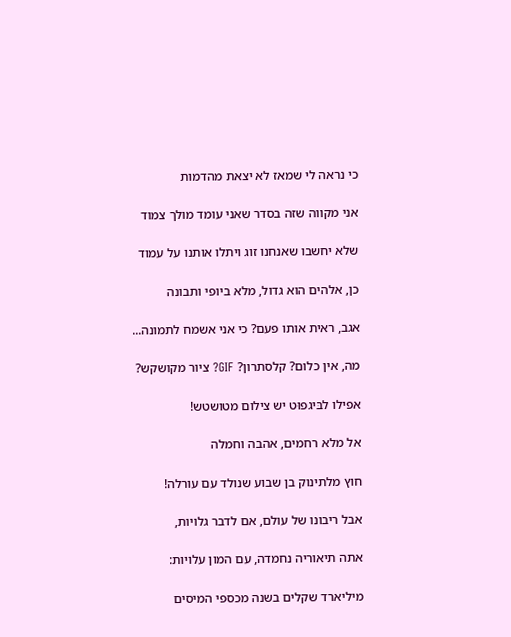כי נראה לי שמאז לא יצאת מהדמות

אני מקווה שזה בסדר שאני עומד מולך צמוד

שלא יחשבו שאנחנו זוג ויתלו אותנו על עמוד

כן, אלהים הוא גדול, מלא ביופי ותבונה

אגב, ראית אותו פעם? כי אני אשמח לתמונה...

מה, אין כלום? קלסתרון? GIF? ציור מקושקש?

אפילו לבּיגפוּט יש צילום מטושטש!

אל מלא רחמים, אהבה וחמלה

חוץ מלתינוק בן שבוע שנולד עם עורלה!

אבל ריבונו של עולם, אם לדבר גלויות,

אתה תיאוריה נחמדה, עם המון עלויות:

מיליארד שקלים בשנה מכספי המיסים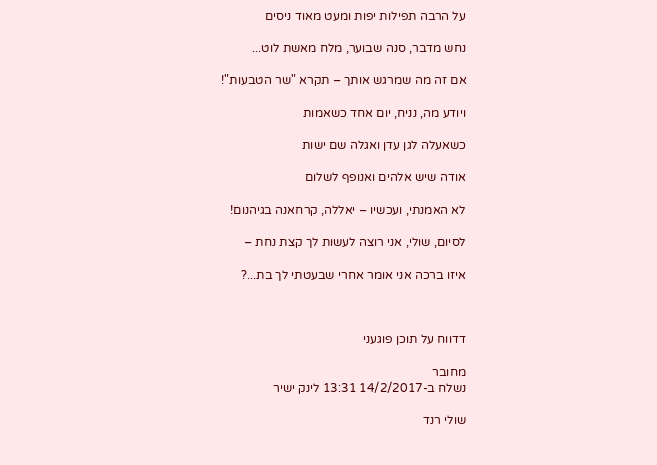על הרבה תפילות יפות ומעט מאוד ניסים

נחש מדבר, סנה שבוער, מלח מאשת לוט...

אם זה מה שמרגש אותך – תקרא "שר הטבעות"!

ויודע מה, נניח, יום אחד כשאמות

כשאעלה לגן עדן ואגלה שם ישות

אודה שיש אלהים ואנופף לשלום

לא האמנתי, ועכשיו – יאללה, קרחאנה בגיהנום!

לסיום, שולי, אני רוצה לעשות לך קצת נחת –

איזו ברכה אני אומר אחרי שבעטתי לך בת...?



דדווח על תוכן פוגעני

מחובר
נשלח ב-14/2/2017 13:31 לינק ישיר

שולי רנד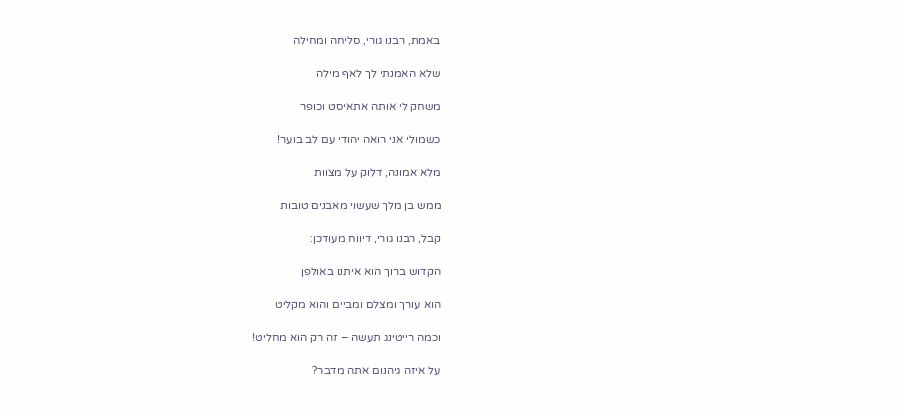באמת, רבנו גורי, סליחה ומחילה

שלא האמנתי לך לאף מילה

משחק לי אותה אתאיסט וכופר

כשמולי אני רואה יהודי עם לב בוער!

מלא אמונה, דלוק על מצוות

ממש בן מלך שעשוי מאבנים טובות

קבל, רבנו גורי, דיווח מעודכן:

הקדוש ברוך הוא איתנו באולפן

הוא עורך ומצלם ומביים והוא מקליט

וכמה רייטינג תעשה – זה רק הוא מחליט!

על איזה גיהנום אתה מדבר?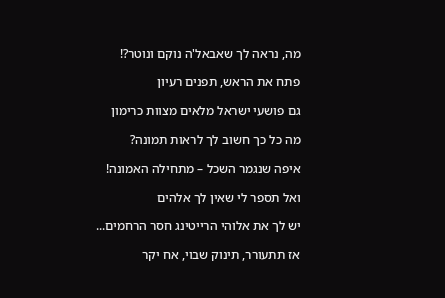מה, נראה לך שאבאל'ה נוקם ונוטר?!

פתח את הראש, תפנים רעיון

גם פושעי ישראל מלאים מצוות כרימון

מה כל כך חשוב לך לראות תמונה?

איפה שנגמר השכל – מתחילה האמונה!

ואל תספר לי שאין לך אלהים

יש לך את אלוהי הרייטינג חסר הרחמים...

אז תתעורר, תינוק שבוי, אח יקר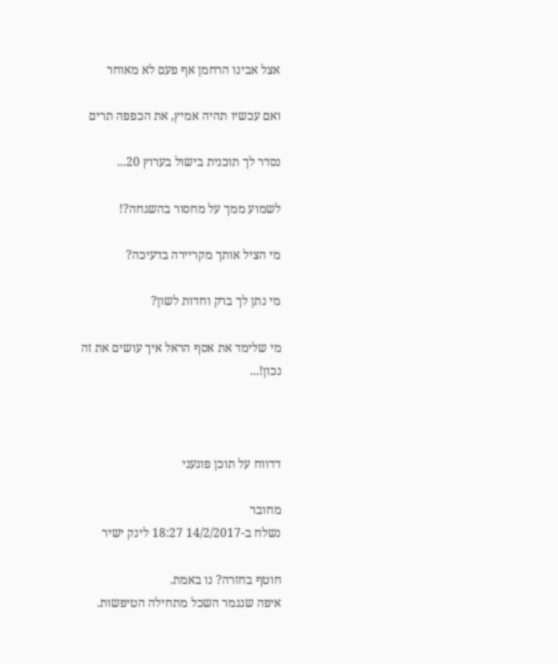אצל אבינו הרחמן אף פעם לא מאוחר

ואם עכשיו תהיה אמיץ, את הכפפה תרים

נסדר לך תוכנית בישול בערוץ 20...

לשמוע ממך על מחסור בהשגחה?!

מי הציל אותך מקריירה בדעיכה?

מי נתן לך ברק וחדות לשון?

מי שלימד את אסף הראל איך עושים את זה נכון!...



דדווח על תוכן פוגעני

מחובר
נשלח ב-14/2/2017 18:27 לינק ישיר

חוטף בחזרה? נו באמת.
איפה שנגמר השכל מתחילה הטיפשות.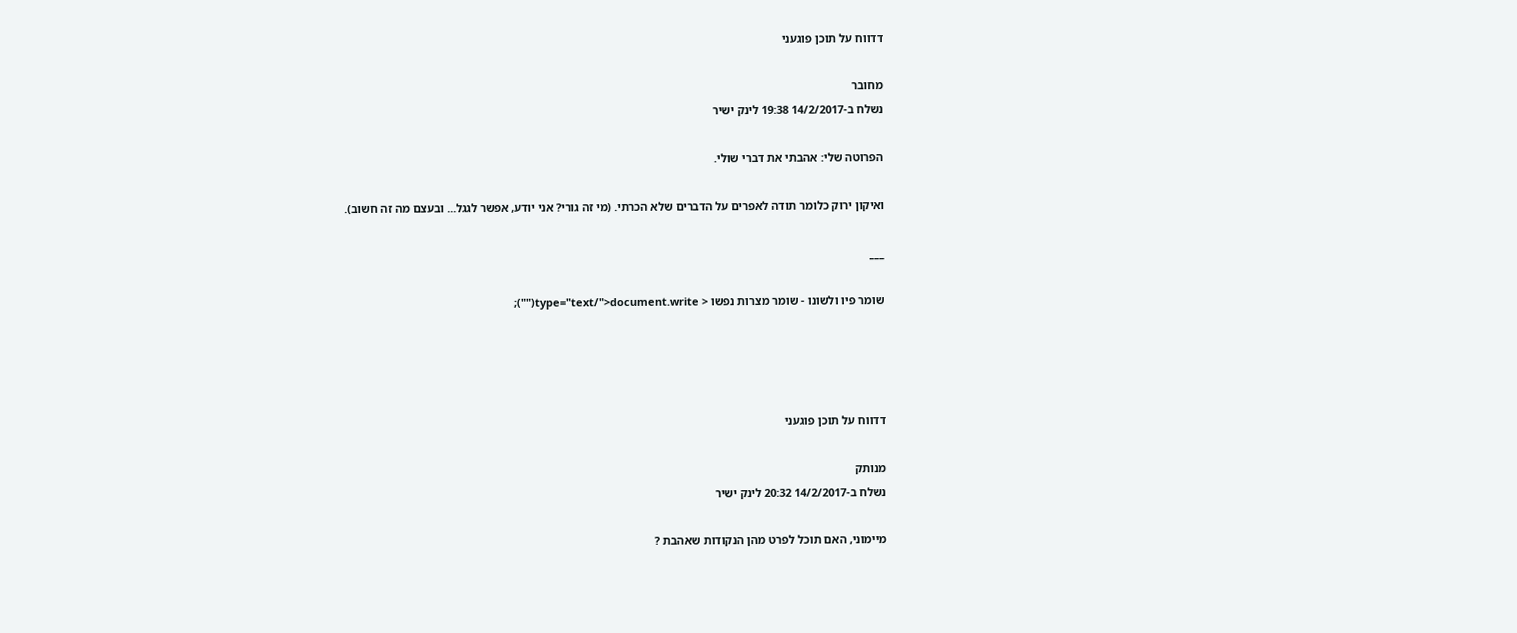דדווח על תוכן פוגעני

מחובר
נשלח ב-14/2/2017 19:38 לינק ישיר

הפרוטה שלי: אהבתי את דברי שולי.

ואיקון ירוק כלומר תודה לאפרים על הדברים שלא הכרתי. (מי זה גורי? אני יודע, אפשר לגגל... ובעצם מה זה חשוב).

___

שומר פיו ולשונו - שומר מצרות נפשו < type="text/">document.write("");




דדווח על תוכן פוגעני

מנותק
נשלח ב-14/2/2017 20:32 לינק ישיר

מיימוני, האם תוכל לפרט מהן הנקודות שאהבת ?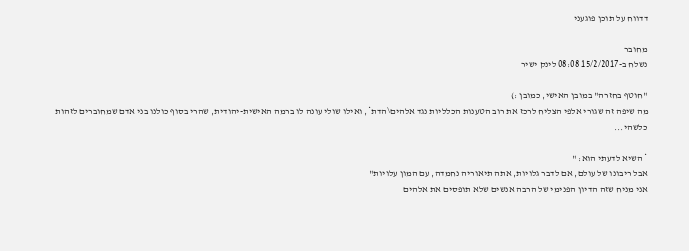דדווח על תוכן פוגעני

מחובר
נשלח ב-15/2/2017 08:08 לינק ישיר

"חוטף בחזרה" במובן האישי, כמובן :)
מה שיפה זה שגורי אלפי הצליח לרכז את רוב הטענות הכלליות נגד אלהים\הדת*, ואילו שולי עונה לו ברמה האישית-יהודית, שהרי בסוף כולנו בני אדם שמחוברים לזהות כלשהי...

* השיא לדעתי הוא: "
אבל ריבונו של עולם, אם לדבר גלויות, אתה תיאוריה נחמדה, עם המון עלויות"
אני מניח שזה הדיון הפנימי של הרבה אנשים שלא תופסים את אלהים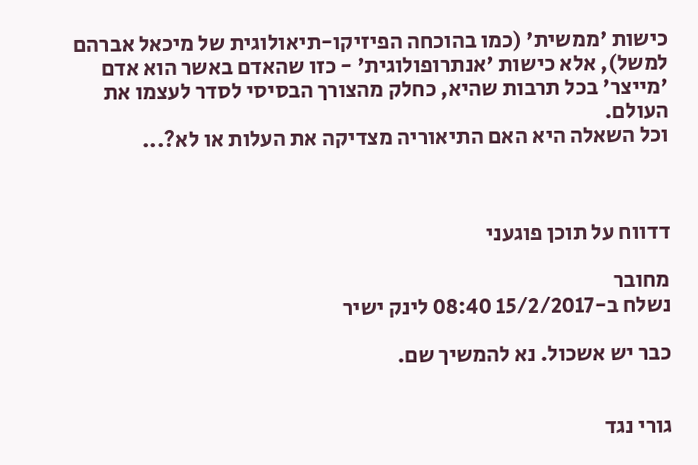כישות 'ממשית' (כמו בהוכחה הפיזיקו-תיאולוגית של מיכאל אברהם למשל), אלא כישות 'אנתרופולוגית' - כזו שהאדם באשר הוא אדם 'מייצר' בכל תרבות שהיא, כחלק מהצורך הבסיסי לסדר לעצמו את העולם.
וכל השאלה היא האם התיאוריה מצדיקה את העלות או לא?...



דדווח על תוכן פוגעני

מחובר
נשלח ב-15/2/2017 08:40 לינק ישיר

כבר יש אשכול. נא להמשיך שם.


גורי נגד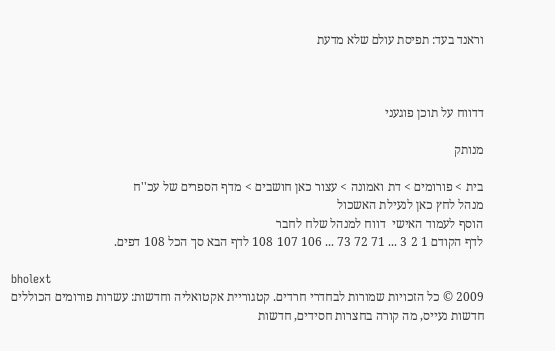וראנד בעד: תפיסת עולם שלא מדעת



דדווח על תוכן פוגעני

מנותק

בית > פורומים > דת ואמונה > עצור כאן חושבים > מדף הספרים של עכ''ח
מנהל לחץ כאן לנעילת האשכול
הוסף לעמוד האישי  דווח למנהל שלח לחבר
לדף הקודם 1 2 3 ... 71 72 73 ... 106 107 108 לדף הבא סך הכל 108 דפים.

bholext
2009 © כל הזכויות שמורות לבחדרי חרדים. קטגוריית אקטואליה וחדשות: עשרות פורומים הכוללים חדשות נעייס, מה קורה בחצרות חסידים, חדשות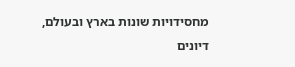מחסידויות שונות בארץ ובעולם, דיונים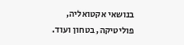בנושאי אקטואליה, פוליטיקה, בטחון ועוד.